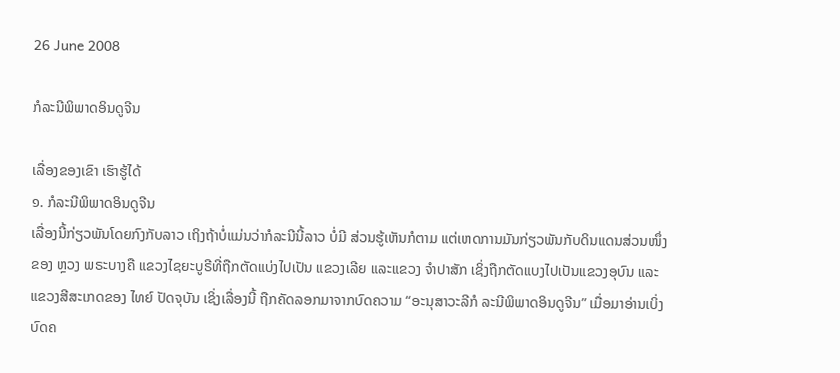26 June 2008

ກໍລະນີພິພາດອິນດູຈີນ

ເລື່ອງຂອງເຂົາ ເຮົາຮູ້ໄດ້
໑. ກໍລະນີພິພາດອິນດູຈີນ
ເລື່ອງນີ້ກ່ຽວພັນໂດຍກົງກັບລາວ ເຖິງຖ້າບໍ່ແມ່ນວ່າກໍລະນີນີ້ລາວ ບໍ່ມີ ສ່ວນຮູ້ເຫັນກໍຕາມ ແຕ່ເຫດການມັນກ່ຽວພັນກັບດິນແດນສ່ວນໜຶ່ງຂອງ ຫຼວງ ພຣະບາງຄື ແຂວງໄຊຍະບູຣີທີ່ຖືກຕັດແບ່ງໄປເປັນ ແຂວງເລີຍ ແລະແຂວງ ຈຳປາສັກ ເຊິ່ງຖືກຕັດແບງໄປເປັນແຂວງອຸບົນ ແລະແຂວງສີສະເກດຂອງ ໄທຍ໌ ປັດຈຸບັນ ເຊິ່ງເລື່ອງນີ້ ຖືກຄັດລອກມາຈາກບົດຄວາມ “ອະນຸສາວະລີກໍ ລະນີພິພາດອິນດູຈີນ” ເມື່ອມາອ່ານເບິ່ງບົດຄ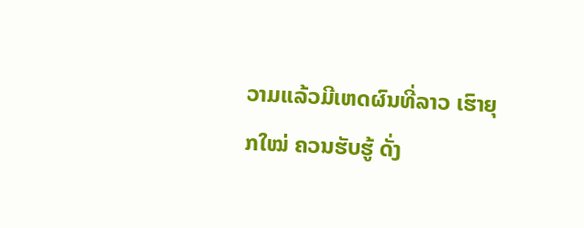ວາມແລ້ວມີເຫດຜົນທີ່ລາວ ເຮົາຍຸກໃໝ່ ຄວນຮັບຮູ້ ດັ່ງ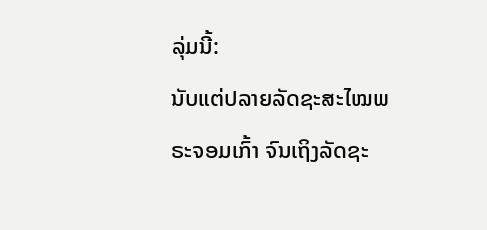ລຸ່ມນີ້:
ນັບແຕ່ປລາຍລັດຊະສະໄໝພຣະຈອມເກົ້າ ຈົນເຖິງລັດຊະ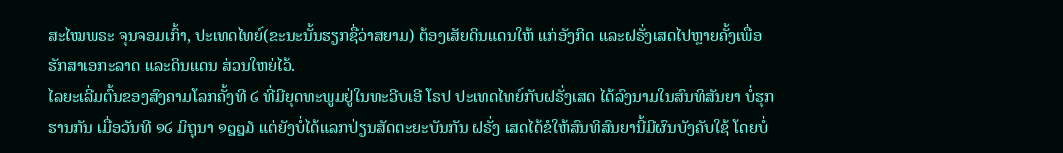ສະໄໝພຣະ ຈຸນຈອມເກົ້າ, ປະເທດໄທຍ໌(ຂະນະນັ້ນຮຽກຊື່ວ່າສຍາມ) ຕ້ອງເສັຍດິນແດນໃຫ້ ແກ່ອັງກິດ ແລະຝຣັ່ງເສດໄປຫຼາຍຄັ້ງເພື່ອຮັກສາເອກະລາດ ແລະດິນແດນ ສ່ວນໃຫຍ່ໄວ້.
ໄລຍະເລີ່ມຕົ້ນຂອງສົງຄາມໂລກຄັ້ງທີ ໒ ທີ່ມີຍຸດທະພູມຢູ່ໃນທະວີບເອີ ໂຣປ ປະເທດໄທຍ໌ກັບຝຣັ່ງເສດ ໄດ້ລົງນາມໃນສົນທິສັນຍາ ບໍ່ຮຸກຮານກັນ ເມື່ອວັນທີ ໑໒ ມິຖຸນາ ໑໘໘໓ ແຕ່ຍັງບໍ່ໄດ້ແລກປ່ຽນສັດຕະຍະບັນກັນ ຝຣັ່ງ ເສດໄດ້ຂໍໃຫ້ສົນທິສົນຍານີ້ມີຜົນບັງຄັບໃຊ້ ໂດຍບໍ່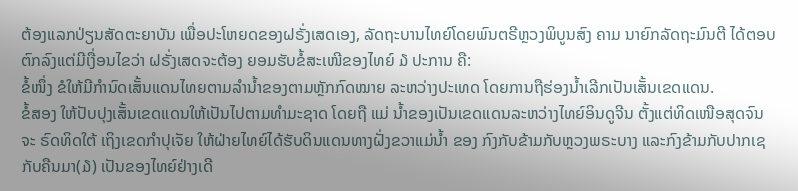ຕ້ອງແລກປ່ຽນສັດຕະຍາບັນ ເພື່ອປະໂຫຍດຂອງຝຣັ່ງເສດເອງ, ລັດຖະບານໄທຍ໌ໂດຍພົນຕຣີຫຼວງພິບູນສົງ ຄາມ ນາຍົກລັດຖະມົນຕີ ໄດ້ຕອບຕົກລົງແຕ່ມີເງື່ອນໄຂວ່າ ຝຣັ່ງເສດຈະຕ້ອງ ຍອມຮັບຂໍ້ສະເໜີຂອງໄທຍ໌ ໓ ປະການ ຄື:
ຂໍ້ໜຶ່ງ ຂໍໃຫ້ມີກຳນົດເສັ້ນແດນໄທຍຕາມລຳນໍ້າຂອງຕາມຫຼັກກົດໝາຍ ລະຫວ່າງປະເທດ ໂດຍການຖືຮ່ອງນໍ້າເລີກເປັນເສັ້ນເຂດແດນ.
ຂໍ້ສອງ ໃຫ້ປັບປຸງເສັ້ນເຂດແດນໃຫ້ເປັນໄປຕາມທຳມະຊາດ ໂດຍຖື ແມ່ ນ້ຳຂອງເປັນເຂດແດນລະຫວ່າງໄທຍ໌ອິນດູຈີນ ຕັ້ງແຕ່ທິດເໜືອສຸດຈົນຈະ ຣົດທິດໃຕ້ ເຖິງເຂດກຳປຸເຈັຍ ໃຫ້ຝ່າຍໄທຍ໌ໄດ້ຮັບດິນແດນທາງຝັ່ງຂວາແມ່ນໍ້າ ຂອງ ກົງກັບຂ້າມກັບຫຼວງພຣະບາງ ແລະກົງຂ້າມກັບປາກເຊກັບຄືນມາ(໓) ເປັນຂອງໄທຍ໌ຢ່າງເດີ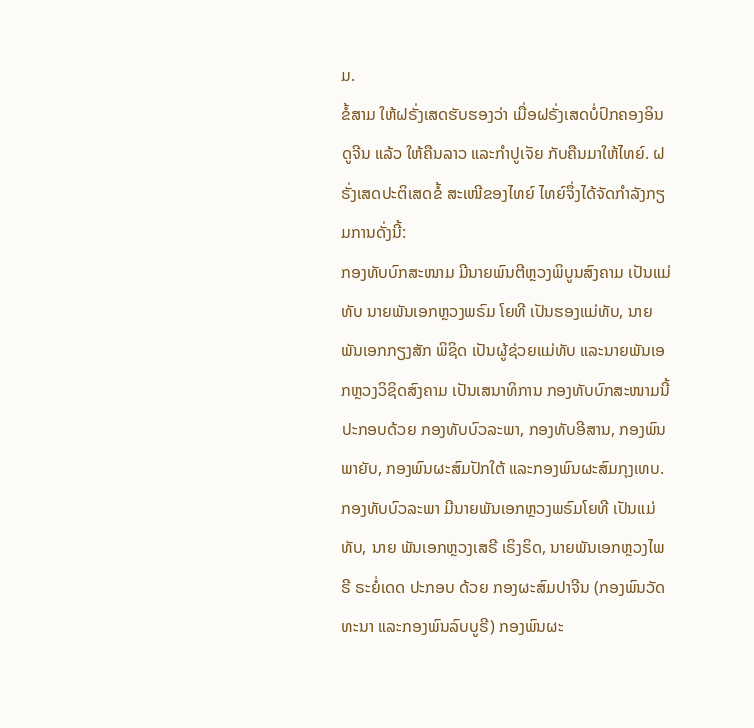ມ.
ຂໍ້ສາມ ໃຫ້ຝຣັ່ງເສດຮັບຮອງວ່າ ເມື່ອຝຣັ່ງເສດບໍ່ປົກຄອງອິນດູຈີນ ແລ້ວ ໃຫ້ຄືນລາວ ແລະກໍາປູເຈັຍ ກັບຄືນມາໃຫ້ໄທຍ໌. ຝຣັ່ງເສດປະຕິເສດຂໍ້ ສະເໜີຂອງໄທຍ໌ ໄທຍ໌ຈຶ່ງໄດ້ຈັດກໍາລັງກຽມການດັ່ງນີ້:
ກອງທັບບົກສະໜາມ ມີນາຍພົນຕີຫຼວງພິບູນສົງຄາມ ເປັນແມ່ທັບ ນາຍພັນເອກຫຼວງພຣົມ ໂຍທີ ເປັນຮອງແມ່ທັບ, ນາຍພັນເອກກຽງສັກ ພິຊິດ ເປັນຜູ້ຊ່ວຍແມ່ທັບ ແລະນາຍພັນເອກຫຼວງວິຊິດສົງຄາມ ເປັນເສນາທິການ ກອງທັບບົກສະໜາມນີ້ ປະກອບດ້ວຍ ກອງທັບບົວລະພາ, ກອງທັບອີສານ, ກອງພົນພາຍັບ, ກອງພົນຜະສົມປັກໃຕ້ ແລະກອງພົນຜະສົມກຸງເທບ.
ກອງທັບບົວລະພາ ມີນາຍພັນເອກຫຼວງພຣົມໂຍທີ ເປັນແມ່ທັບ, ນາຍ ພັນເອກຫຼວງເສຣີ ເຣິງຣິດ, ນາຍພັນເອກຫຼວງໄພຣີ ຣະຍໍ່ເດດ ປະກອບ ດ້ວຍ ກອງຜະສົມປາຈີນ (ກອງພົນວັດທະນາ ແລະກອງພົນລົບບູຣີ) ກອງພົນຜະ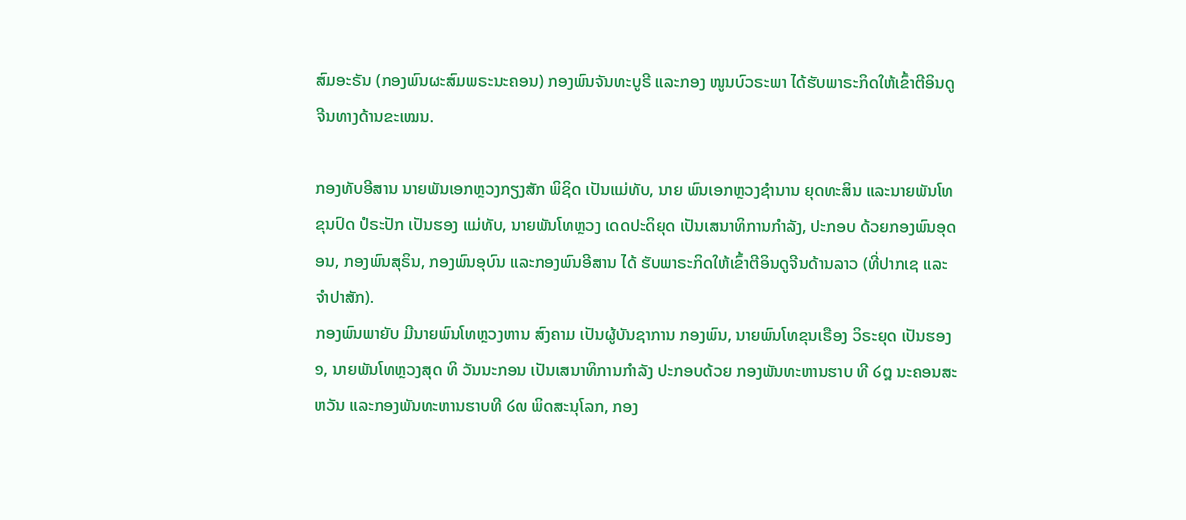ສົມອະຣັນ (ກອງພົນຜະສົມພຣະນະຄອນ) ກອງພົນຈັນທະບູຣີ ແລະກອງ ໜູນບົວຣະພາ ໄດ້ຮັບພາຣະກິດໃຫ້ເຂົ້າຕີອິນດູຈີນທາງດ້ານຂະເໝນ.

ກອງທັບອີສານ ນາຍພັນເອກຫຼວງກຽງສັກ ພິຊິດ ເປັນແມ່ທັບ, ນາຍ ພົນເອກຫຼວງຊຳນານ ຍຸດທະສິນ ແລະນາຍພັນໂທຂຸນປົດ ປໍຣະປັກ ເປັນຮອງ ແມ່ທັບ, ນາຍພັນໂທຫຼວງ ເດດປະດິຍຸດ ເປັນເສນາທິການກຳລັງ, ປະກອບ ດ້ວຍກອງພົນອຸດອນ, ກອງພົນສຸຣິນ, ກອງພົນອຸບົນ ແລະກອງພົນອີສານ ໄດ້ ຮັບພາຣະກິດໃຫ້ເຂົ້າຕີອິນດູຈີນດ້ານລາວ (ທີ່ປາກເຊ ແລະຈຳປາສັກ).
ກອງພົນພາຍັບ ມີນາຍພົນໂທຫຼວງຫານ ສົງຄາມ ເປັນຜູ້ບັນຊາການ ກອງພົນ, ນາຍພົນໂທຂຸນເຣືອງ ວິຣະຍຸດ ເປັນຮອງ ໑, ນາຍພັນໂທຫຼວງສຸດ ທິ ວັນນະກອນ ເປັນເສນາທິການກຳລັງ ປະກອບດ້ວຍ ກອງພັນທະຫານຮາບ ທີ ໒໘ ນະຄອນສະຫວັນ ແລະກອງພັນທະຫານຮາບທີ ໒໙ ພິດສະນຸໂລກ, ກອງ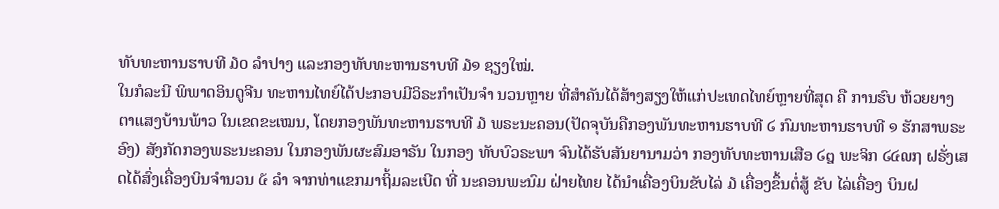ທັບທະຫານຮາບທີ ໓໐ ລຳປາງ ແລະກອງທັບທະຫານຮາບທີ ໓໑ ຊຽງໃໝ່.
ໃນກໍລະນີ ພິພາດອິນດູຈີນ ທະຫານໄທຍ໌ໄດ້ປະກອບມີວິຣະກຳເປັນຈຳ ນວນຫຼາຍ ທີ່ສຳຄັນໄດ້ສ້າງສຽງໃຫ້ແກ່ປະເທດໄທຍ໌ຫຼາຍທີ່ສຸດ ຄື ການຮົບ ຫ້ວຍຍາງ ຕາແສງບ້ານພ້າວ ໃນເຂດຂະເໝນ, ໂດຍກອງພັນທະຫານຮາບທີ ໓ ພຣະນະຄອນ(ປັດຈຸບັນຄືກອງພັນທະຫານຮາບທີ ໒ ກົມທະຫານຮາບທີ ໑ ຮັກສາພຣະອົງ) ສັງກັດກອງພຣະນະຄອນ ໃນກອງພັນຜະສົມອາຣັນ ໃນກອງ ທັບບົວຣະພາ ຈົນໄດ້ຮັບສັນຍານາມວ່າ ກອງທັບທະຫານເສືອ ໒໘ ພະຈິກ ໒໔໙໗ ຝຣັ່ງເສດໄດ້ສົ່ງເຄື່ອງບິນຈຳນວນ ໕ ລຳ ຈາກທ່າແຂກມາຖິ້ມລະເບີດ ທີ່ ນະຄອນພະນົມ ຝ່າຍໄທຍ ໄດ້ນຳເຄື່ອງບິນຂັບໄລ່ ໓ ເຄື່ອງຂຶ້ນຕໍ່ສູ້ ຂັບ ໄລ່ເຄື່ອງ ບິນຝ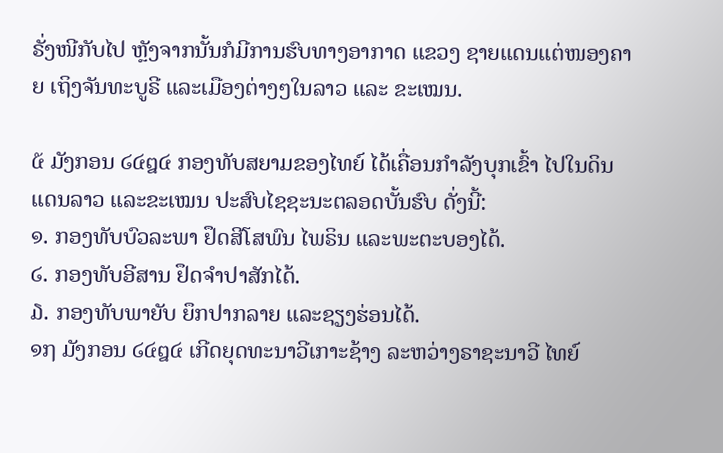ຣັ່ງໜີກັບໄປ ຫຼັງຈາກນັ້ນກໍມີການຮົບທາງອາກາດ ແຂວງ ຊາຍແດນແຕ່ໜອງຄາຍ ເຖິງຈັນທະບູຣີ ແລະເມືອງຕ່າງໆໃນລາວ ແລະ ຂະເໝນ.

໕ ມັງກອນ ໒໔໘໔ ກອງທັບສຍາມຂອງໄທຍ໌ ໄດ້ເຄື່ອນກຳລັງບຸກເຂົ້າ ໄປໃນດິນແດນລາວ ແລະຂະເໝນ ປະສົບໄຊຊະນະຕລອດບັ້ນຮົບ ດັ່ງນີ້:
໑. ກອງທັບບົວລະພາ ຢຶດສີໂສພົນ ໄພຣິນ ແລະພະຕະບອງໄດ້.
໒. ກອງທັບອີສານ ຢຶດຈຳປາສັກໄດ້.
໓. ກອງທັບພາຍັບ ຍຶກປາກລາຍ ແລະຊຽງຮ່ອນໄດ້.
໑໗ ມັງກອນ ໒໔໘໔ ເກີດຍຸດທະນາວີເກາະຊ້າງ ລະຫວ່າງຣາຊະນາວີ ໄທຍ໌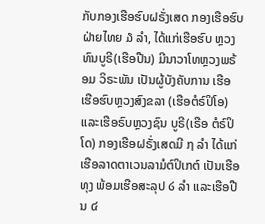ກັບກອງເຮືອຮົບຝຣັ່ງເສດ ກອງເຮືອຮົບຝ່າຍໄທຍ ໓ ລຳ, ໄດ້ແກ່ເຮືອຮົບ ຫຼວງທົນບູຣີ(ເຮືອປືນ) ມີນາວາໂທຫຼວງພຣ້ອມ ວິຣະພັນ ເປັນຜູ້ບັງຄັບການ ເຮືອ ເຮືອຮົບຫຼວງສົງຂລາ (ເຮືອຕໍຣ໌ປິໂອ) ແລະເຮືອຣົບຫຼວງຊົນ ບູຣີ(ເຣືອ ຕໍຣ໌ປິ ໂດ) ກອງເຮືອຝຣັ່ງເສດມີ ໗ ລຳ ໄດ້ແກ່ເຮືອລາດຕາເວນລາມໍຕ໌ປິເກຕ໌ ເປັນເຮືອ ທຸງ ພ້ອມເຮືອສະລຸປ ໒ ລຳ ແລະເຮືອປືນ ໔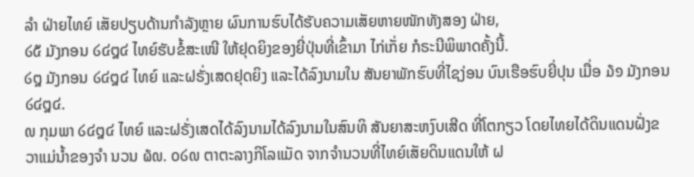ລຳ ຝ່າຍໄທຍ໌ ເສັຍປຽບດ້ານກຳລັງຫຼາຍ ຜົນການຮົບໄດ້ຮັບຄວາມເສັຍຫາຍໜັກທັງສອງ ຝ່າຍ,
໒໕ ມັງກອນ ໒໔໘໔ ໄທຍ໌ຮັບຂໍ້ສະເໜີ ໃຫ້ຢຸດຍິງຂອງຍີ່ປຸ່ນທີ່ເຂົ້າມາ ໄກ່ເກັ່ຍ ກໍຣະນີພິພາດຄັ້ງນີ້.
໒໘ ມັງກອນ ໒໔໘໔ ໄທຍ໌ ແລະຝຣັ່ງເສດຢຸດຍິງ ແລະໄດ້ລົງນາມໃນ ສັນຍາພັກຮົບທີ່ໄຊງ່ອນ ບົນເຮືອຮົບຍີ່ປຸນ ເມື່ອ ໓໑ ມັງກອນ ໒໔໘໔.
໙ ກຸມພາ ໒໔໘໔ ໄທຍ໌ ແລະຝຣັ່ງເສດໄດ້ລົງນາມໄດ້ລົງນາມໃນສົນທິ ສັນຍາສະຫງົບເສີດ ທີ່ໂຕກຽວ ໂດຍໄທຍໄດ້ດິນແດນຝັ່ງຂວາແມ່ນ້ຳຂອງຈຳ ນວນ ໖໙. ໐໒໙ ຕາຕະລາງກິໂລແມັດ ຈາກຈຳນວນທີ່ໄທຍ໌ເສັຍດິນແດນໃຫ້ ຝ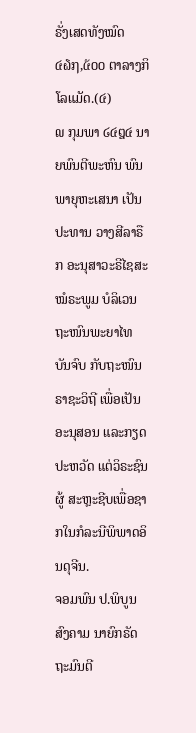ຣັ່ງເສດທັງໝົດ ໔໖໗,໕໐໐ ຕາລາງກິໂລແມັດ.(໔)
໙ ກຸມພາ ໒໔໘໔ ນາຍພົນຕີພະຫົນ ພົນພາຍຸຫະເສນາ ເປັນປະທານ ວາງສີລາຣືກ ອະນຸສາວະຣີໄຊສະໝໍຣະພູມ ບໍລິເວນຖະໜົນພະຍາໄທ ບັນຈົບ ກັບຖະໜົນຣາຊະວິຖີ ເພື່ອເປັນອະນຸສອນ ແລະກຽດປະຫວັດ ແຕ່ວິຣະຊົນຜູ້ ສະຫຼະຊີບເພື່ອຊາກໃນກໍລະນີພິພາດອິນດຸຈີນ.
ຈອມພົນ ປ.ພິບູນສົງຄາມ ນາຍົກຣັດຖະມົນຕີ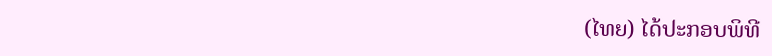(ໄທຍ) ໄດ້ປະກອບພິທີ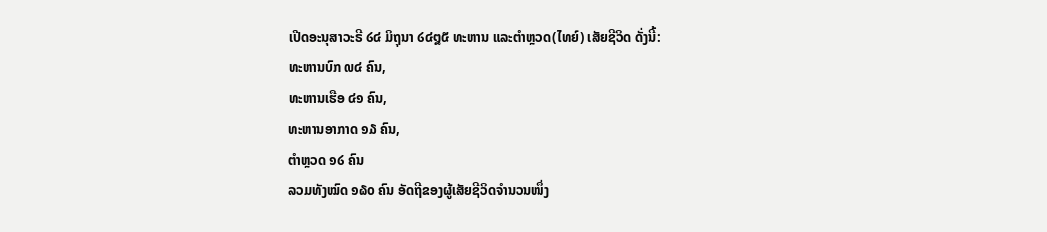ເປີດອະນຸສາວະຣີ ໒໔ ມິຖຸນາ ໒໔໘໕ ທະຫານ ແລະຕຳຫຼວດ(ໄທຍ໌) ເສັຍຊີວິດ ດັ່ງນີ້:
ທະຫານບົກ ໙໔ ຄົນ,
ທະຫານເຮືອ ໔໑ ຄົນ,
ທະຫານອາກາດ ໑໓ ຄົນ,
ຕຳຫຼວດ ໑໒ ຄົນ
ລວມທັງໝົດ ໑໖໐ ຄົນ ອັດຖີຂອງຜູ້ເສັຍຊີວິດຈຳນວນໜຶ່ງ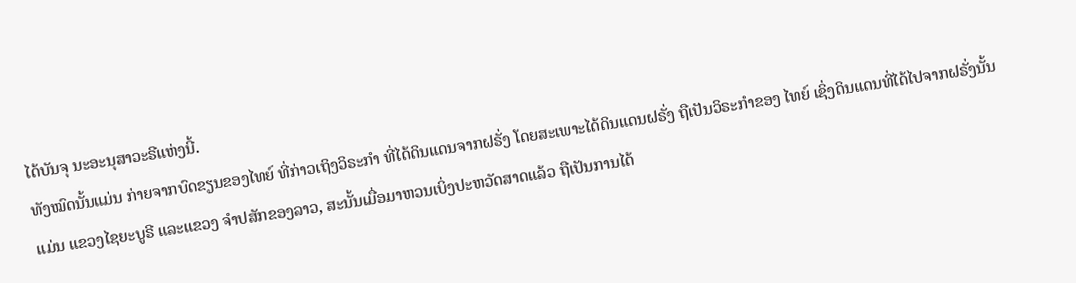ໄດ້ບັນຈຸ ນະອະນຸສາວະຣີແຫ່ງນີ້.
ທັງໝົດນັ້ນແມ່ນ ກ່າຍຈາກບົດຂຽນຂອງໄທຍ໌ ທີ່ກ່າວເຖິງວິຣະກຳ ທີ່ໄດ້ດິນແດນຈາກຝຣັ່ງ ໂດຍສະເພາະໄດ້ດິນແດນຝຣັ່ງ ຖືເປັນວິຣະກຳຂອງ ໄທຍ໌ ເຊິ່ງດິນແດນທີ່ໄດ້ໄປຈາກຝຣັ່ງນັ້ນແມ່ນ ແຂວງໄຊຍະບູຣີ ແລະແຂວງ ຈຳປສັກຂອງລາວ, ສະນັ້ນເມື່ອມາຫວນເບິ່ງປະຫວັດສາດແລ້ວ ຖືເປັນການໄດ້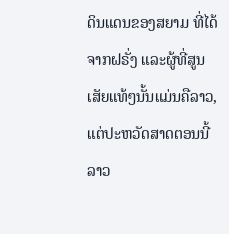ດິນແດນຂອງສຍາມ ທີ່ໄດ້ຈາກຝຣັ່ງ ແລະຜູ້ທີ່ສູນເສັຍແທ້ໆນັ້ນແມ່ນຄືລາວ, ແຕ່ປະຫວັດສາດຕອນນີ້ ລາວ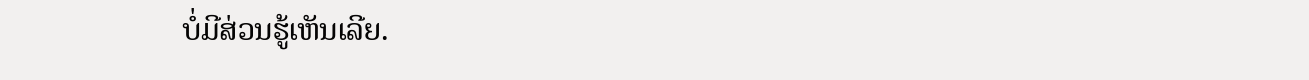ບໍ່ມີສ່ວນຮູ້ເຫັນເລີຍ.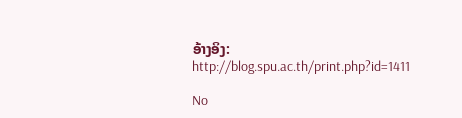ອ້າງອິງ:
http://blog.spu.ac.th/print.php?id=1411

No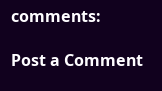comments:

Post a Comment